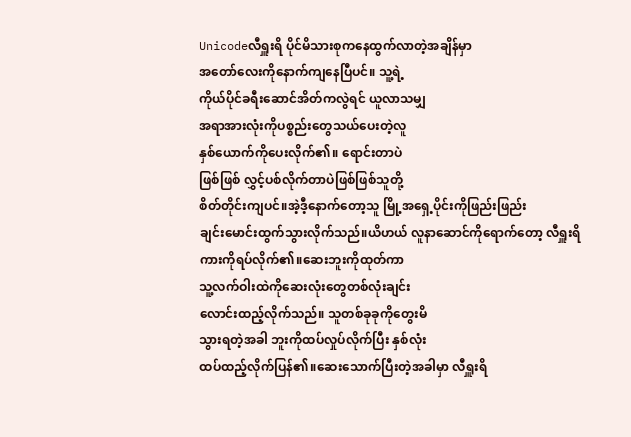Unicodeလီရှူးရိ ပိုင်မိသားစုကနေထွက်လာတဲ့အချိန်မှာ
အတော်လေးကိုနောက်ကျနေပြီပင်။ သူ့ရဲ့
ကိုယ်ပိုင်ခရီးဆောင်အိတ်ကလွဲရင် ယူလာသမျှ
အရာအားလုံးကိုပစ္စည်းတွေသယ်ပေးတဲ့လူ
နှစ်ယောက်ကိုပေးလိုက်၏။ ရောင်းတာပဲ
ဖြစ်ဖြစ် လွှင့်ပစ်လိုက်တာပဲဖြစ်ဖြစ်သူတို့
စိတ်တိုင်းကျပင်။အဲ့ဒီ့နောက်တော့သူ မြို့အရှေ့ပိုင်းကိုဖြည်းဖြည်း
ချင်းမောင်းထွက်သွားလိုက်သည်။ယိဟယ် လူနာဆောင်ကိုရောက်တော့ လီရှူးရိ
ကားကိုရပ်လိုက်၏။ဆေးဘူးကိုထုတ်ကာ
သူ့လက်ဝါးထဲကိုဆေးလုံးတွေတစ်လုံးချင်း
လောင်းထည့်လိုက်သည်။ သူတစ်ခုခုကိုတွေးမိ
သွားရတဲ့အခါ ဘူးကိုထပ်လှုပ်လိုက်ပြီး နှစ်လုံး
ထပ်ထည့်လိုက်ပြန်၏။ဆေးသောက်ပြီးတဲ့အခါမှာ လီရှူးရိ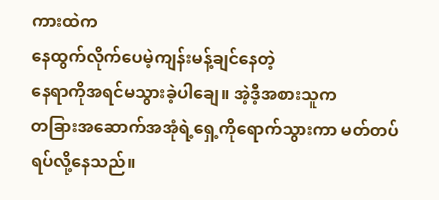ကားထဲက
နေထွက်လိုက်ပေမဲ့ကျန်းမန့်ချင်နေတဲ့
နေရာကိုအရင်မသွားခဲ့ပါချေ။ အဲ့ဒီ့အစားသူက
တခြားအဆောက်အအုံရဲ့ရှေ့ကိုရောက်သွားကာ မတ်တပ်ရပ်လို့နေသည်။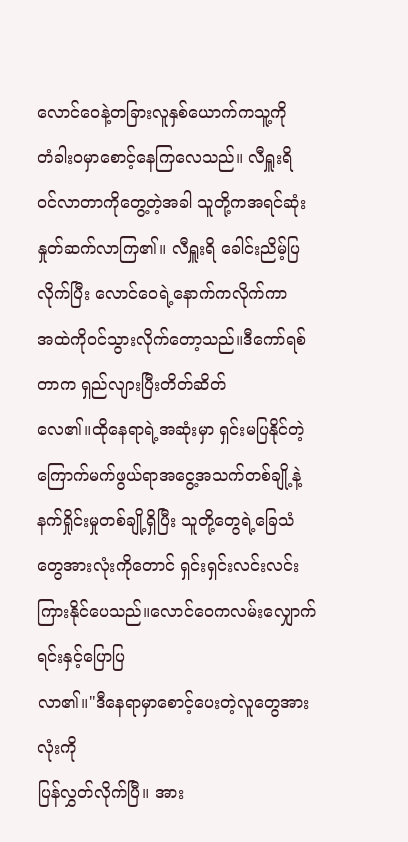လောင်ဝေနဲ့တခြားလူနှစ်ယောက်ကသူ့ကို
တံခါးဝမှာစောင့်နေကြလေသည်။ လီရှူးရိ
ဝင်လာတာကိုတွေ့တဲ့အခါ သူတို့ကအရင်ဆုံး
နှုတ်ဆက်လာကြ၏။ လီရှူးရိ ခေါင်းညိမ့်ပြ
လိုက်ပြီး လောင်ဝေရဲ့နောက်ကလိုက်ကာ
အထဲကိုဝင်သွားလိုက်တော့သည်။ဒီကော်ရစ်တာက ရှည်လျားပြီးတိတ်ဆိတ်
လေ၏။ထိုနေရာရဲ့အဆုံးမှာ ရှင်းမပြနိုင်တဲ့
ကြောက်မက်ဖွယ်ရာအငွေ့အသက်တစ်ချို့နဲ့
နက်ရှိုင်းမှုတစ်ချို့ရှိပြီး သူတို့တွေရဲ့ခြေသံ
တွေအားလုံးကိုတောင် ရှင်းရှင်းလင်းလင်း
ကြားနိုင်ပေသည်။လောင်ဝေကလမ်းလျှောက်ရင်းနှင့်ပြောပြ
လာ၏။"ဒီနေရာမှာစောင့်ပေးတဲ့လူတွေအားလုံးကို
ပြန်လွှတ်လိုက်ပြီ။ အား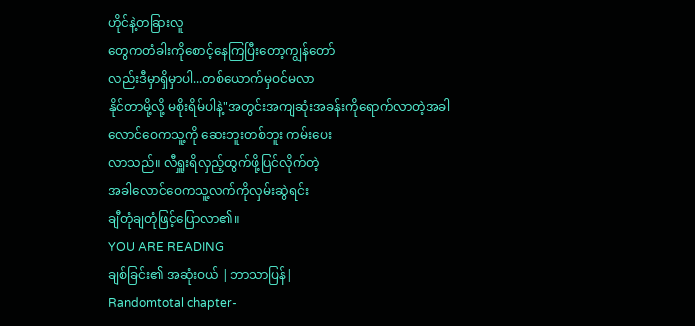ဟိုင်နဲ့တခြားလူ
တွေကတံခါးကိုစောင့်နေကြပြီးတော့ကျွန်တော်
လည်းဒီမှာရှိမှာပါ...တစ်ယောက်မှဝင်မလာ
နိုင်တာမို့လို့ မစိုးရိမ်ပါနဲ့"အတွင်းအကျဆုံးအခန်းကိုရောက်လာတဲ့အခါ
လောင်ဝေကသူ့ကို ဆေးဘူးတစ်ဘူး ကမ်းပေး
လာသည်။ လီရှူးရိလှည့်ထွက်ဖို့ပြင်လိုက်တဲ့
အခါလောင်ဝေကသူ့လက်ကိုလှမ်းဆွဲရင်း
ချီတုံချတုံဖြင့်ပြောလာ၏။
YOU ARE READING
ချစ်ခြင်း၏ အဆုံးဝယ် |ဘာသာပြန်|
Randomtotal chapter-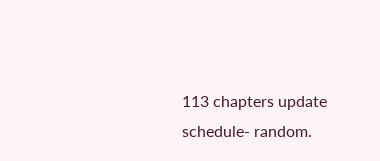113 chapters update schedule- random.